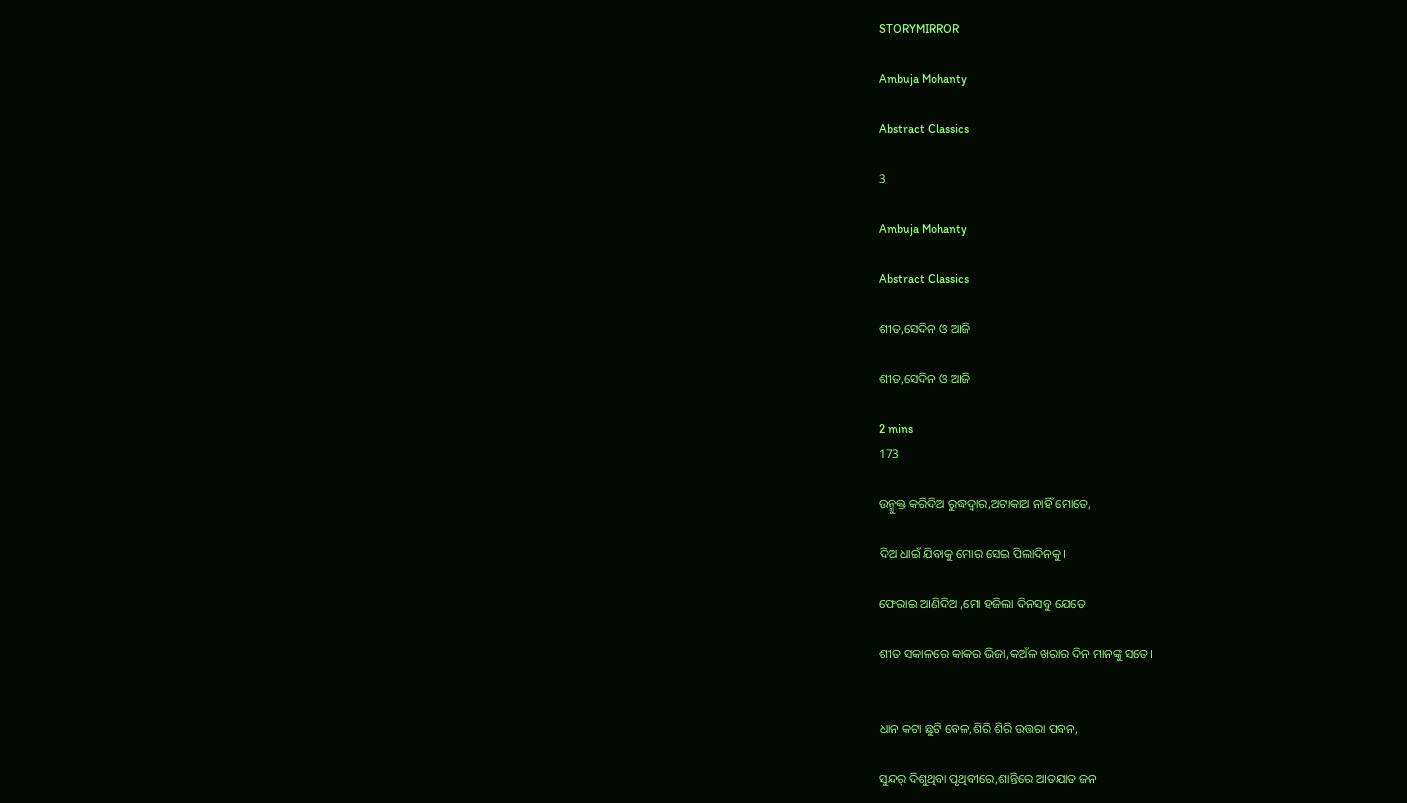STORYMIRROR

Ambuja Mohanty

Abstract Classics

3

Ambuja Mohanty

Abstract Classics

ଶୀତ,ସେଦିନ ଓ ଆଜି

ଶୀତ,ସେଦିନ ଓ ଆଜି

2 mins
173

ଉନ୍ମୁକ୍ତ କରିଦିଅ ରୁଦ୍ଧଦ୍ଵାର,ଅଟାକାଅ ନାହିଁ ମୋତେ,

ଦିଅ ଧାଇଁ ଯିବାକୁ ମୋର ସେଇ ପିଲାଦିନକୁ।

ଫେରାଇ ଆଣିଦିଅ ,ମୋ ହଜିଲା ଦିନସବୁ ଯେତେ

ଶୀତ ସକାଳରେ କାକର ଭିଜା,କଅଁଳ ଖରାର ଦିନ ମାନଙ୍କୁ ସତେ।


ଧାନ କଟା ଛୁଟି ବେଳ,ଶିରି ଶିରି ଉତ୍ତରା ପବନ,

ସୁନ୍ଦର୍ ଦିଶୁଥିବା ପୃଥିବୀରେ,ଶାନ୍ତିରେ ଆତଯାତ ଜନ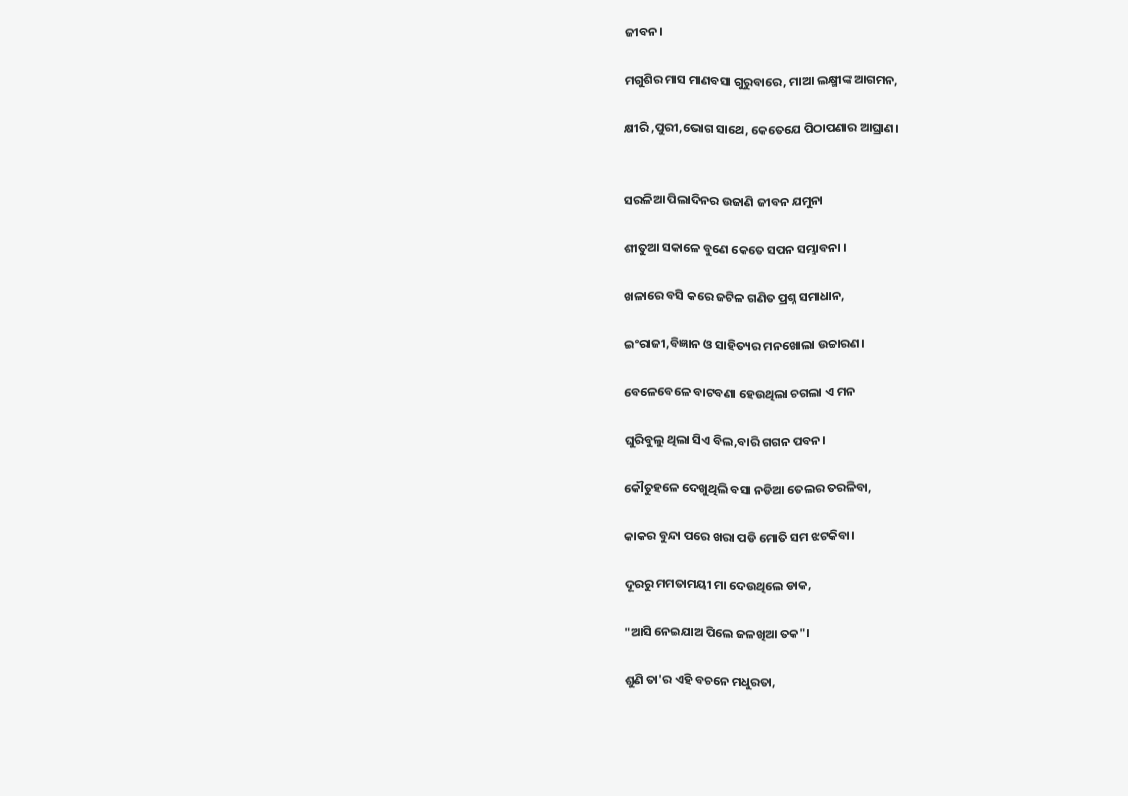ଜୀବନ।

ମଗୁଶିର ମାସ ମାଣବସା ଗୁରୁବାରେ, ମାଆ ଲକ୍ଷ୍ମୀଙ୍କ ଆଗମନ,

କ୍ଷୀରି ,ପୁରୀ,ଭୋଗ ସାଥେ, କେତେଯେ ପିଠାପଣାର ଆଘ୍ରାଣ।


ସରଳିଆ ପିଲାଦିନର ଉଜାଣି ଜୀବନ ଯମୁନା

ଶୀତୁଆ ସକାଳେ ବୁଣେ କେତେ ସପନ ସମ୍ଭାବନା ।

ଖଳାରେ ବସି କରେ ଜଟିଳ ଗଣିତ ପ୍ରଶ୍ନ ସମାଧାନ,

ଇଂରାଜୀ,ବିଜ୍ଞାନ ଓ ସାହିତ୍ୟର ମନଖୋଲା ଉଚ୍ଚାରଣ।

ବେଳେବେଳେ ବାଟବଣା ହେଉଥିଲା ଚଗଲା ଏ ମନ

ଘୁରିବୁଲୁ ଥିଲା ସିଏ ବିଲ,ବାରି ଗଗନ ପବନ।

କୌତୁହଳେ ଦେଖୁଥିଲି ବସା ନଡିଆ ତେଲର ତରଳିବା,

କାକର ବୁନ୍ଦା ପରେ ଖରା ପଡି ମୋତି ସମ ଝଟକିବା।

ଦୂରରୁ ମମତାମୟୀ ମା ଦେଉଥିଲେ ଡାକ,

"ଆସି ନେଇଯାଅ ପିଲେ ଜଳଖିଆ ତକ"।

ଶୁଣି ତା'ର ଏହି ବଚନେ ମଧୁରତା,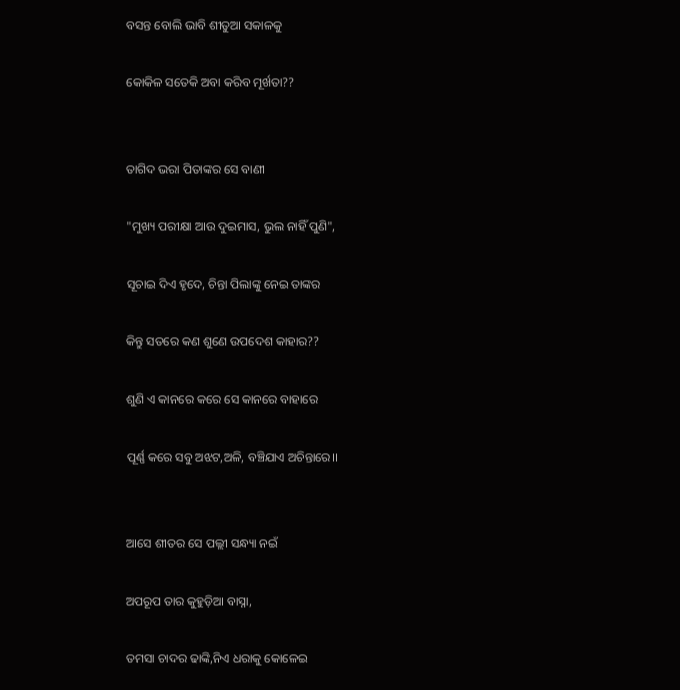ବସନ୍ତ ବୋଲି ଭାବି ଶୀତୁଆ ସକାଳକୁ

କୋକିଳ ସତେକି ଅବା କରିବ ମୂର୍ଖତା??


ତାଗିଦ ଭରା ପିତାଙ୍କର ସେ ବାଣୀ

"ମୁଖ୍ୟ ପରୀକ୍ଷା ଆଉ ଦୁଇମାସ, ଭୁଲ ନାହିଁ ପୁଣି",

ସୂଚାଇ ଦିଏ ହୃଦେ, ଚିନ୍ତା ପିଲାଙ୍କୁ ନେଇ ତାଙ୍କର

କିନ୍ତୁ ସତରେ କଣ ଶୁଣେ ଉପଦେଶ କାହାର??

ଶୁଣି ଏ କାନରେ କରେ ସେ କାନରେ ବାହାରେ

ପୂର୍ଣ୍ଣ କରେ ସବୁ ଅଝଟ,ଅଳି, ବଞ୍ଚିଯାଏ ଅଚିନ୍ତାରେ।।


ଆସେ ଶୀତର ସେ ପଲ୍ଲୀ ସନ୍ଧ୍ୟା ନଇଁ

ଅପରୂପ ତାର କୁହୁଡ଼ିଆ ବାସ୍ନା,

ତମସା ଚାଦର ଢାଙ୍କି,ନିଏ ଧରାକୁ କୋଳେଇ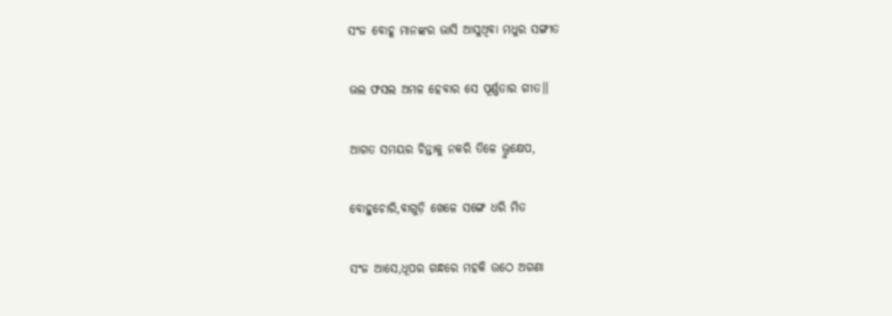ସଂଜ ବୋହୂ ମାନଙ୍କର ଭାସି ଆସୁଥିବା ମଧୁର ସଙ୍ଗୀତ

ଭଲ ଫସଲ ଅମଳ ହେବାର ସେ ପୂର୍ଣ୍ଣତାର ଗୀତ।।

ଆଗତ ସମୟର ଚିନ୍ତାକୁ ନକରି ତିଳେ ଭ୍ରୁକ୍ଷେପ,

ବୋହୁଚୋରି,ବାଗୁଡ଼ି ଖେଳେ ସଙ୍ଗେ ଧରି ମିତ

ସଂଜ ଆସେ,ଧୂପର ଗନ୍ଧରେ ମହକି ଉଠେ ଅଗଣା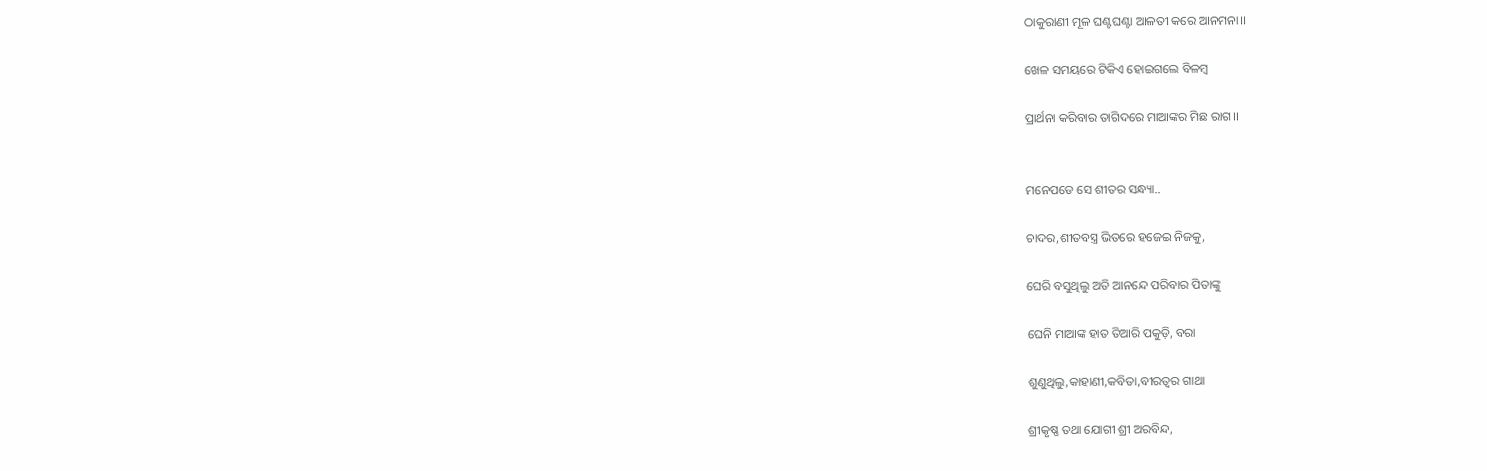ଠାକୁରାଣୀ ମୂଳ ଘଣ୍ଟଘଣ୍ଟା ଆଳତୀ କରେ ଆନମନା।।

ଖେଳ ସମୟରେ ଟିକିଏ ହୋଇଗଲେ ବିଳମ୍ୱ

ପ୍ରାର୍ଥନା କରିବାର ତାଗିଦରେ ମାଆଙ୍କର ମିଛ ରାଗ।।


ମନେପଡେ ସେ ଶୀତର ସନ୍ଧ୍ୟା..

ଚାଦର,ଶୀତବସ୍ତ୍ର ଭିତରେ ହଜେଇ ନିଜକୁ,

ଘେରି ବସୁଥିଲୁ ଅତି ଆନନ୍ଦେ ପରିବାର ପିତାଙ୍କୁ

ଘେନି ମାଆଙ୍କ ହାତ ତିଆରି ପକୁଡ଼ି, ବରା

ଶୁଣୁଥିଲୁ,କାହାଣୀ,କବିତା,ବୀରତ୍ୱର ଗାଥା

ଶ୍ରୀକୃଷ୍ଣ ତଥା ଯୋଗୀ ଶ୍ରୀ ଅରବିନ୍ଦ,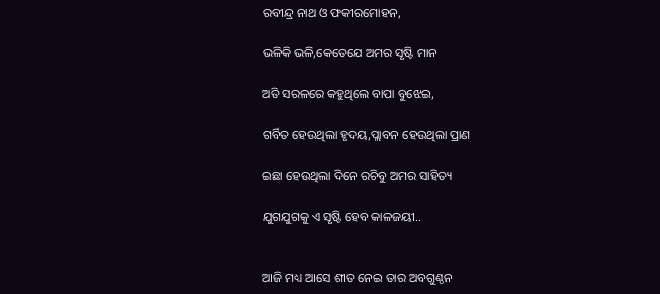ରବୀନ୍ଦ୍ର ନାଥ ଓ ଫକୀରମୋହନ,

ଭଳିକି ଭଳି,କେତେଯେ ଅମର ସୃଷ୍ଟି ମାନ

ଅତି ସରଳରେ କହୁଥିଲେ ବାପା ବୁଝେଇ,

ଗର୍ବିତ ହେଉଥିଲା ହୃଦୟ,ପ୍ଲାବନ ହେଉଥିଲା ପ୍ରାଣ

ଇଛା ହେଉଥିଲା ଦିନେ ରଚିବୁ ଅମର ସାହିତ୍ୟ

ଯୁଗଯୁଗକୁ ଏ ସୃଷ୍ଟି ହେବ କାଳଜୟୀ..


ଆଜି ମଧ୍ୟ ଆସେ ଶୀତ ନେଇ ତାର ଅବଗୁଣ୍ଠନ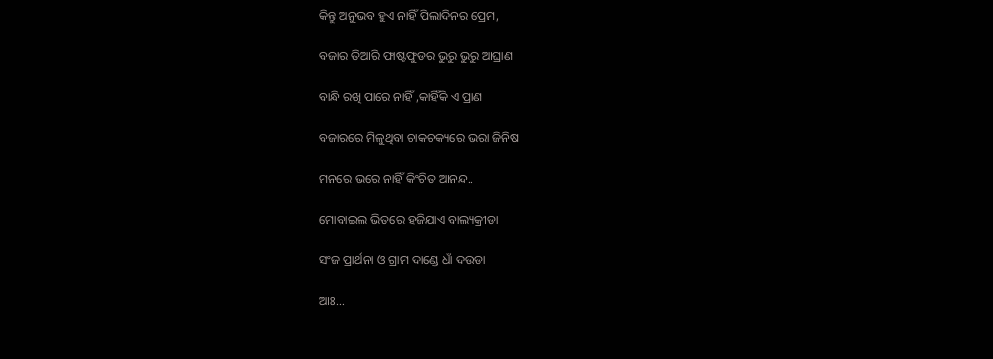କିନ୍ତୁ ଅନୁଭବ ହୁଏ ନାହିଁ ପିଲାଦିନର ପ୍ରେମ,

ବଜାର ତିଆରି ଫାଷ୍ଟଫୁଡର ଭୁରୁ ଭୁରୁ ଆଘ୍ରାଣ

ବାନ୍ଧି ରଖି ପାରେ ନାହିଁ ,କାହିଁକି ଏ ପ୍ରାଣ

ବଜାରରେ ମିଳୁଥିବା ଚାକଚକ୍ୟରେ ଭରା ଜିନିଷ

ମନରେ ଭରେ ନାହିଁ କିଂଚିତ ଆନନ୍ଦ..

ମୋବାଇଲ ଭିତରେ ହଜିଯାଏ ବାଲ୍ୟକ୍ରୀଡା

ସଂଜ ପ୍ରାର୍ଥନା ଓ ଗ୍ରାମ ଦାଣ୍ଡେ ଧାଁ ଦଉଡା

ଆଃ...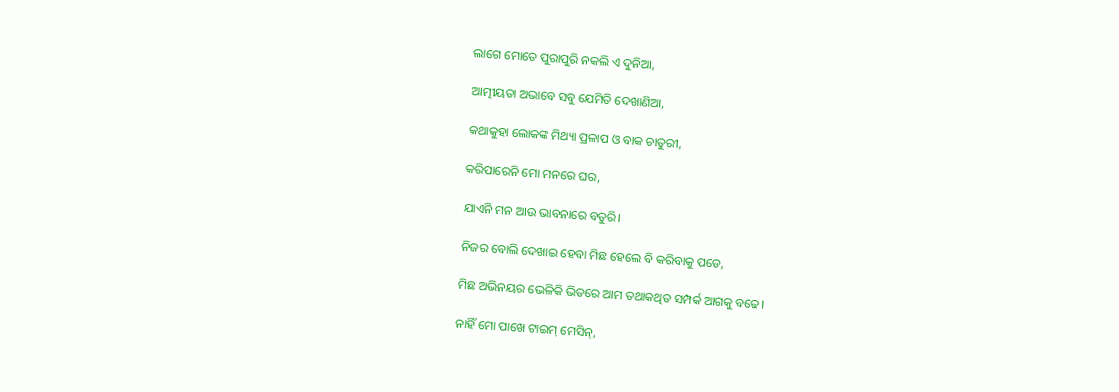ଲାଗେ ମୋତେ ପୁରାପୁରି ନକଲି ଏ ଦୁନିଆ,

ଆତ୍ମୀୟତା ଅଭାବେ ସବୁ ଯେମିତି ଦେଖାଣିଆ,

କଥାକୁହା ଲୋକଙ୍କ ମିଥ୍ୟା ପ୍ରଳାପ ଓ ବାକ ଚାତୁରୀ,

କରିପାରେନି ମୋ ମନରେ ଘର,

ଯାଏନି ମନ ଆଉ ଭାବନାରେ ବତୁରି।

ନିଜର ବୋଲି ଦେଖାଇ ହେବା ମିଛ ହେଲେ ବି କରିବାକୁ ପଡେ,

ମିଛ ଅଭିନୟର ଭେଳିକି ଭିତରେ ଆମ ତଥାକଥିତ ସମ୍ପର୍କ ଆଗକୁ ବଢେ।

ନାହିଁ ମୋ ପାଖେ ଟାଇମ୍ ମେସିନ୍,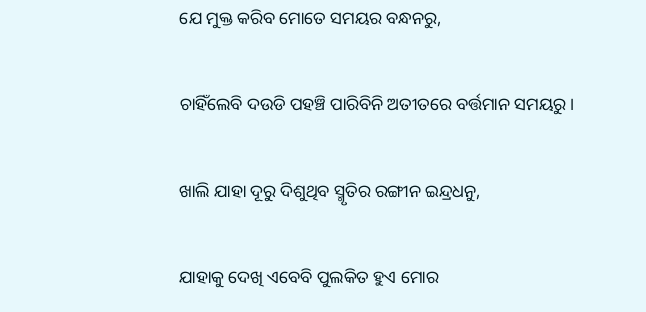ଯେ ମୁକ୍ତ କରିବ ମୋତେ ସମୟର ବନ୍ଧନରୁ,

ଚାହିଁଲେବି ଦଉଡି ପହଞ୍ଚି ପାରିବିନି ଅତୀତରେ ବର୍ତ୍ତମାନ ସମୟରୁ।

ଖାଲି ଯାହା ଦୂରୁ ଦିଶୁଥିବ ସ୍ମୃତିର ରଙ୍ଗୀନ ଇନ୍ଦ୍ରଧନୁ,

ଯାହାକୁ ଦେଖି ଏବେବି ପୁଲକିତ ହୁଏ ମୋର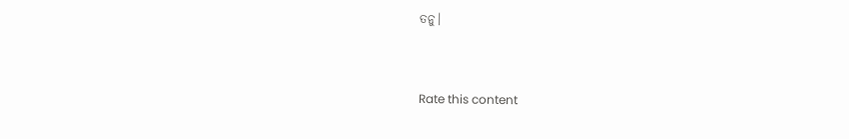ତନୁ।


Rate this content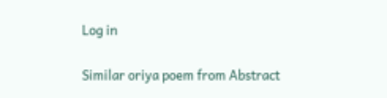Log in

Similar oriya poem from Abstract